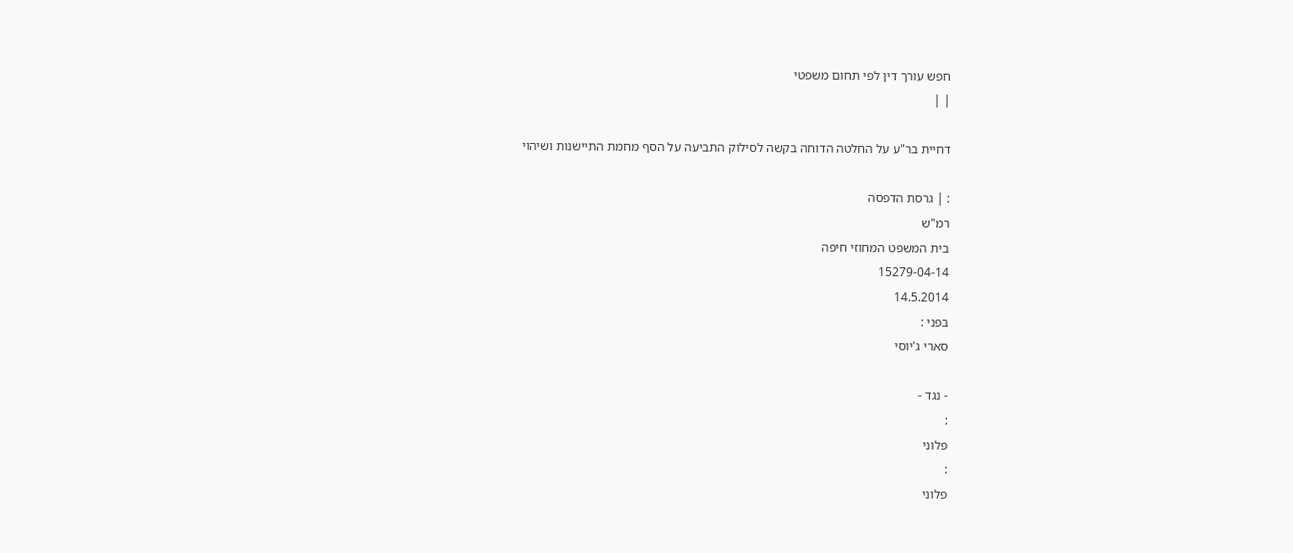חפש עורך דין לפי תחום משפטי
| |

דחיית בר"ע על החלטה הדוחה בקשה לסילוק התביעה על הסף מחמת התיישנות ושיהוי

: | גרסת הדפסה
רמ"ש
בית המשפט המחוזי חיפה
15279-04-14
14.5.2014
בפני :
סארי ג'יוסי

- נגד -
:
פלוני
:
פלוני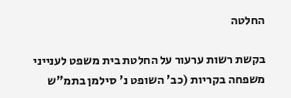החלטה

בקשת רשות ערעור על החלטת בית משפט לענייני משפחה בקריות (כב' השופט נ' סילמן בתמ"ש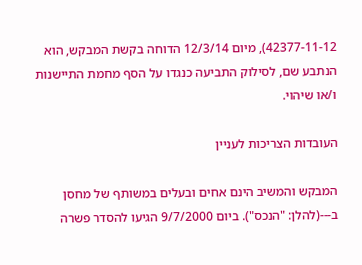42377-11-12), מיום 12/3/14 הדוחה בקשת המבקש, הוא הנתבע שם, לסילוק התביעה כנגדו על הסף מחמת התיישנות ו/או שיהוי.

העובדות הצריכות לעניין

המבקש והמשיב הינם אחים ובעלים במשותף של מחסן ב---(להלן: "הנכס"). ביום 9/7/2000 הגיעו להסדר פשרה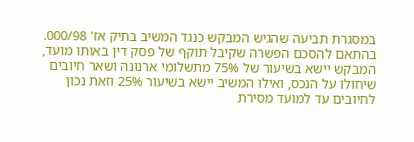במסגרת תביעה שהגיש המבקש כנגד המשיב בתיק אז' 000/98. בהתאם להסכם הפשרה שקיבל תוקף של פסק דין באותו מועד, המבקש יישא בשיעור של 75% מתשלומי ארנונה ושאר חיובים שיחולו על הנכס, ואילו המשיב יישא בשיעור 25% וזאת נכון לחיובים עד למועד מסירת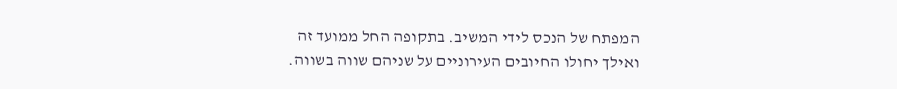המפתח של הנכס לידי המשיב. בתקופה החל ממועד זה ואילך יחולו החיובים העירוניים על שניהם שווה בשווה.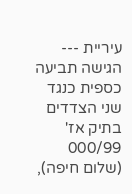עיריית --- הגישה תביעה כספית כנגד שני הצדדים בתיק אז' 000/99 (שלום חיפה),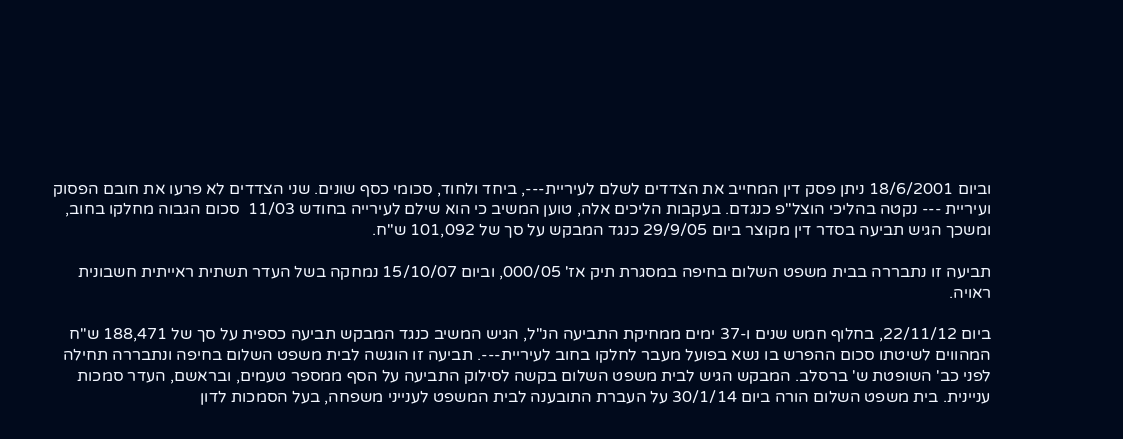וביום 18/6/2001 ניתן פסק דין המחייב את הצדדים לשלם לעיריית---, ביחד ולחוד, סכומי כסף שונים. שני הצדדים לא פרעו את חובם הפסוק ועיריית --- נקטה בהליכי הוצל"פ כנגדם. בעקבות הליכים אלה, טוען המשיב כי הוא שילם לעירייה בחודש 11/03  סכום הגבוה מחלקו בחוב, ומשכך הגיש תביעה בסדר דין מקוצר ביום 29/9/05 כנגד המבקש על סך של 101,092 ש"ח.

תביעה זו נתבררה בבית משפט השלום בחיפה במסגרת תיק אז' 000/05, וביום 15/10/07 נמחקה בשל העדר תשתית ראייתית חשבונית ראויה.

ביום 22/11/12, בחלוף חמש שנים ו-37 ימים ממחיקת התביעה הנ"ל, הגיש המשיב כנגד המבקש תביעה כספית על סך של 188,471 ש"ח המהווים לשיטתו סכום ההפרש בו נשא בפועל מעבר לחלקו בחוב לעיריית---. תביעה זו הוגשה לבית משפט השלום בחיפה ונתבררה תחילה לפני כב' השופטת ש' ברסלב. המבקש הגיש לבית משפט השלום בקשה לסילוק התביעה על הסף ממספר טעמים, ובראשם, העדר סמכות עניינית. בית משפט השלום הורה ביום 30/1/14 על העברת התובענה לבית המשפט לענייני משפחה, בעל הסמכות לדון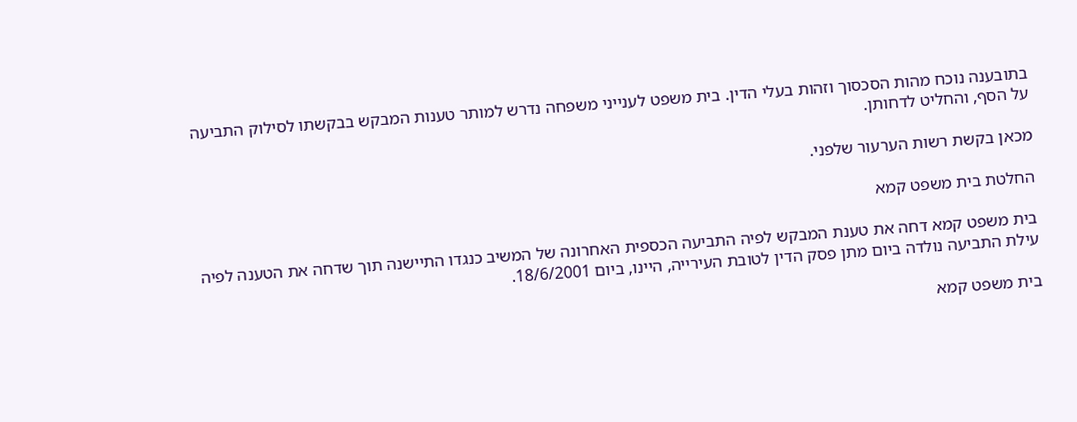בתובענה נוכח מהות הסכסוך וזהות בעלי הדין. בית משפט לענייני משפחה נדרש למותר טענות המבקש בבקשתו לסילוק התביעה על הסף, והחליט לדחותן.

מכאן בקשת רשות הערעור שלפני.

החלטת בית משפט קמא

בית משפט קמא דחה את טענת המבקש לפיה התביעה הכספית האחרונה של המשיב כנגדו התיישנה תוך שדחה את הטענה לפיה עילת התביעה נולדה ביום מתן פסק הדין לטובת העירייה, היינו, ביום 18/6/2001.

בית משפט קמא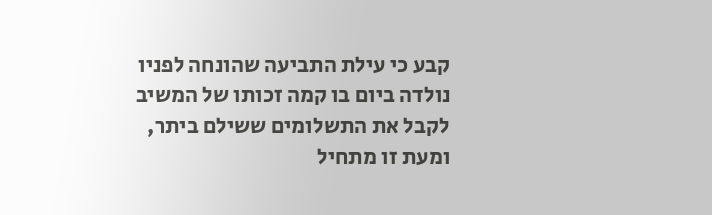קבע כי עילת התביעה שהונחה לפניו נולדה ביום בו קמה זכותו של המשיב לקבל את התשלומים ששילם ביתר, ומעת זו מתחיל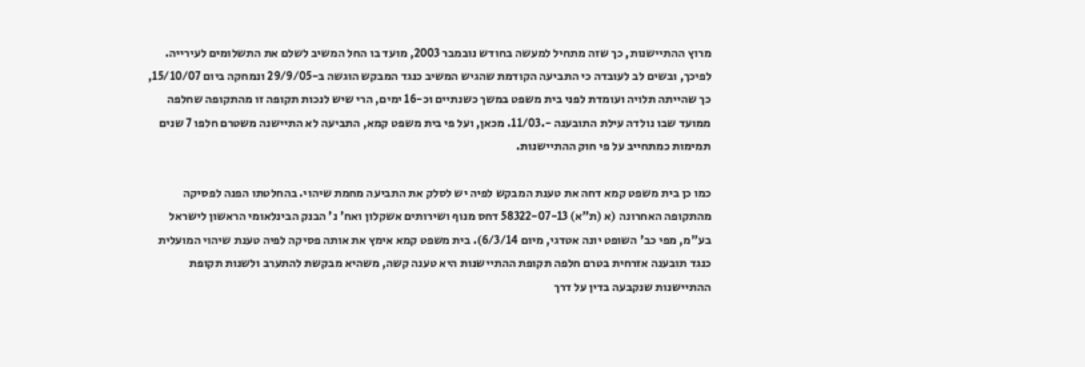מרוץ ההתיישנות, כך שזה מתחיל למעשה בחודש נובמבר 2003, מועד בו החל המשיב לשלם את התשלומים לעירייה. לפיכך, ובשים לב לעובדה כי התביעה הקודמת שהגיש המשיב כנגד המבקש הוגשה ב-29/9/05 ונמחקה ביום 15/10/07, כך שהייתה תלויה ועומדת לפני בית משפט במשך כשנתיים וכ-16 ימים, הרי שיש לנכות תקופה זו מהתקופה שחלפה ממועד שבו נולדה עילת התובענה -.11/03. מכאן, ועל פי בית משפט קמא, התביעה לא התיישנה משטרם חלפו 7 שנים תמימות כמתחייב על פי חוק ההתיישנות.

כמו כן בית משפט קמא דחה את טענת המבקש לפיה יש לסלק את התביעה מחמת שיהוי. בהחלטתו הפנה לפסיקה מהתקופה האחרונה (א (ת"א) 58322-07-13 דחס מנוף ושירותים אשקלון ואח' נ' הבנק הבינלאומי הראשון לישראל בע"מ, מפי כב' השופט יונה אטדגי, מיום 6/3/14). בית משפט קמא אימץ את אותה פסיקה לפיה טענת שיהוי המועלית כנגד תובענה אזרחית בטרם חלפה תקופת ההתיישנות היא טענה קשה, משהיא מבקשת להתערב ולשנות תקופת ההתיישנות שנקבעה בדין על דרך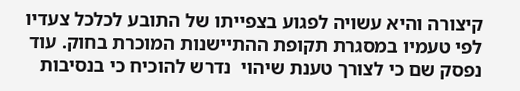קיצורה והיא עשויה לפגוע בצפייתו של התובע לכלכל צעדיו לפי טעמיו במסגרת תקופת ההתיישנות המוכרת בחוק. עוד נפסק שם כי לצורך טענת שיהוי  נדרש להוכיח כי בנסיבות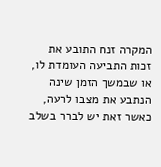המקרה זנח התובע את זכות התביעה העומדת לו, או שבמשך הזמן שינה הנתבע את מצבו לרעה, כאשר זאת יש לברר בשלב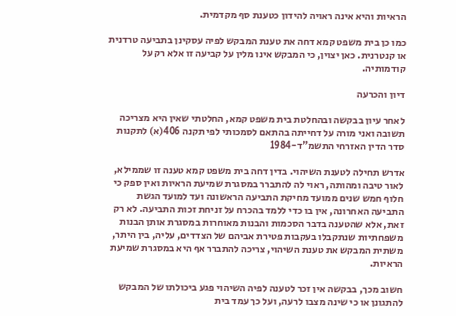הראיות והיא אינה ראויה להידון כטענת סף מקדמית.

כמו כן בית משפט קמא דחה את טענת המבקש לפיה עסקינן בתביעה טרדנית או קנטרנית. כאן יצוין, כי המבקש אינו מלין על קביעה זו אלא רק על קודמותיה.

דיון והכרעה

לאחר עיון בבקשה ובהחלטת בית משפט קמא, החלטתי שאין היא מצריכה תשובה ואני מורה על דחייתה בהתאם לסמכותי לפי תקנה 406(א) לתקנות סדר הדין האזרחי התשמ"ד-1984

אדרש תחילה לטענת השיהוי. בדין דחה בית משפט קמא טענה זו שממילא, לאור טיבה ומהותה, ראוי לה להתברר במסגרת שמיעת הראיות ואין ספק כי חלוף חמש שנים ממועד מחיקת התביעה הראשונה ועד למועד הגשת התביעה האחרונה, אין בו כדי ללמד בהכרח על זניחת זכות התביעה. לא רק זאת, אלא שהטענה בדבר הסכמות והבנות מאוחרות במסגרת אותן הבנות משפחתיות שנתקבלו בעקבות פטירת אביהם של הצדדים, עליה, בין היתר, משתית המבקש את טענת השיהוי, צריכה להתברר אף היא במסגרת שמיעת הראיות.

חשוב מכך, בבקשה אין זכר לטענה לפיה השיהוי פגע ביכולתו של המבקש להתגונן או כי שינה מצבו לרעה, ועל כך עמד בית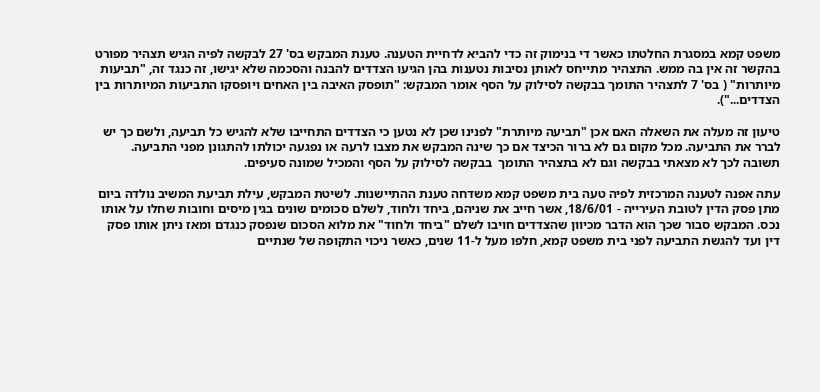משפט קמא במסגרת החלטתו כאשר די בנימוק זה כדי להביא לדחיית הטענה. טענת המבקש בס' 27 לבקשה לפיה הגיש תצהיר מפורט בהקשר זה אין בה ממש. התצהיר מתייחס לאותן נסיבות נטענות בהן הגיעו הצדדים להבנה והסכמה שלא יגישו, זה כנגד זה, "תביעות מיותרות" ( בס' 7 לתצהיר התומך בבקשה לסילוק על הסף אומר המבקש: "תופסק האיבה בין האחים ויופסקו התביעות המיותרות בין הצדדים...").

טיעון זה מעלה את השאלה האם אכן "תביעה מיותרת" לפנינו שכן לא נטען כי הצדדים התחייבו שלא להגיש כל תביעה, ולשם כך יש לברר את התביעה. מכל מקום גם לא ברור הכיצד אם כך שינה המבקש את מצבו לרעה או נפגעה יכולתו להתגונן מפני התביעה. תשובה לכך לא מצאתי בבקשה וגם לא בתצהיר התומך  בבקשה לסילוק על הסף והמכיל שמונה סעיפים.

עתה אפנה לטענה המרכזית לפיה טעה בית משפט קמא משדחה טענת ההתיישנות. לשיטת המבקש, עילת תביעת המשיב נולדה ביום מתן פסק הדין לטובת העירייה - 18/6/01, אשר חייב את שניהם, ביחד ולחוד, לשלם סכומים שונים בגין מיסים וחובות שחלו על אותו נכס. המבקש סבור שכך הוא הדבר מכיוון שהצדדים חויבו לשלם "ביחד ולחוד" את מלוא הסכום שנפסק כנגדם ומאז ניתן אותו פסק דין ועד להגשת התביעה לפני בית משפט קמא, חלפו מעל ל-11 שנים, כאשר ניכוי התקופה של שנתיים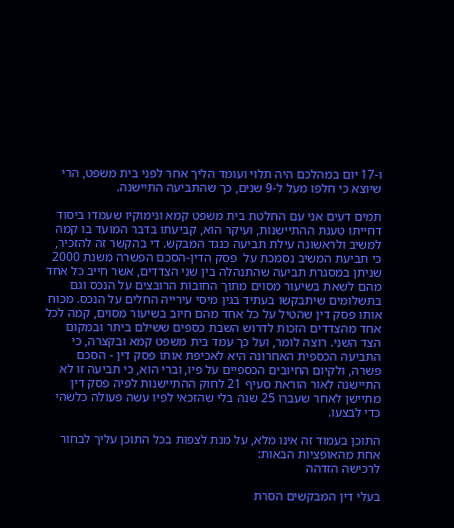ו-17 יום במהלכם היה תלוי ועומד הליך אחר לפני בית משפט, הרי שיוצא כי חלפו מעל ל-9 שנים, כך שהתביעה התיישנה.

תמים דעים אני עם החלטת בית משפט קמא ונימוקיו שעמדו ביסוד דחייתו טענת ההתיישנות, ועיקר הוא, קביעתו בדבר המועד בו קמה למשיב ולראשונה עילת תביעה כנגד המבקש. די בהקשר זה להזכיר, כי תביעת המשיב נסמכת על  פסק הדין-הסכם הפשרה משנת 2000 שניתן במסגרת תביעה שהתנהלה בין שני הצדדים, אשר חייב כל אחד מהם לשאת בשיעור מסוים מתוך החובות הרובצים על הנכס וגם בתשלומים שיתבקשו בעתיד בגין מיסי עירייה החלים על הנכס. מכוח אותו פסק דין שהטיל על כל אחד מהם חיוב בשיעור מסוים, קמה לכל אחד מהצדדים הזכות לדרוש השבת כספים ששילם ביתר ובמקום הצד השני. רוצה לומר, ועל כך עמד בית משפט קמא ובקצרה, כי התביעה הכספית האחרונה היא לאכיפת אותו פסק דין - הסכם פשרה, ולקיום החיובים הכספיים על פיו, וברי הוא, כי תביעה זו לא התיישנה לאור הוראת סעיף 21 לחוק ההתיישנות לפיה פסק דין מתיישן לאחר שעברו 25 שנה בלי שהזכאי לפיו עשה פעולה כלשהי כדי לבצעו.

התוכן בעמוד זה אינו מלא, על מנת לצפות בכל התוכן עליך לבחור אחת מהאופציות הבאות:
לרכישה הזדהה

בעלי דין המבקשים הסרת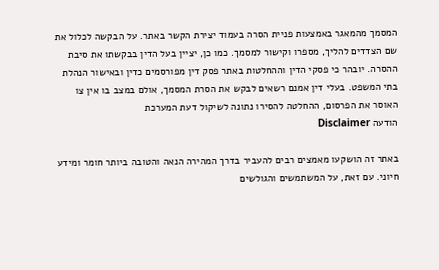המסמך מהמאגר באמצעות פניית הסרה בעמוד יצירת הקשר באתר. על הבקשה לכלול את שם הצדדים להליך, מספרו וקישור למסמך. כמו כן, יציין בעל הדין בבקשתו את סיבת ההסרה. יובהר כי פסקי הדין וההחלטות באתר פסק דין מפורסמים כדין ובאישור הנהלת בתי המשפט. בעלי דין אמנם רשאים לבקש את הסרת המסמך, אולם במצב בו אין צו האוסר את הפרסום, ההחלטה להסירו נתונה לשיקול דעת המערכת
הודעה Disclaimer

באתר זה הושקעו מאמצים רבים להעביר בדרך המהירה הנאה והטובה ביותר חומר ומידע חיוני. עם זאת, על המשתמשים והגולשים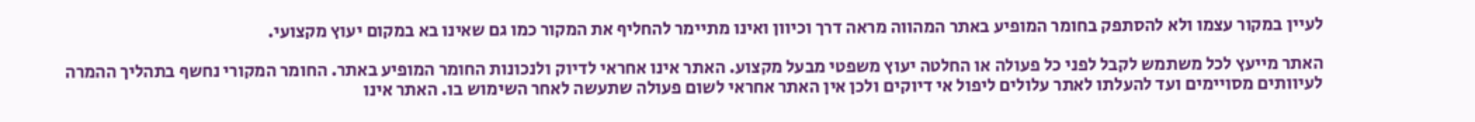לעיין במקור עצמו ולא להסתפק בחומר המופיע באתר המהווה מראה דרך וכיוון ואינו מתיימר להחליף את המקור כמו גם שאינו בא במקום יעוץ מקצועי.

האתר מייעץ לכל משתמש לקבל לפני כל פעולה או החלטה יעוץ משפטי מבעל מקצוע. האתר אינו אחראי לדיוק ולנכונות החומר המופיע באתר. החומר המקורי נחשף בתהליך ההמרה לעיוותים מסויימים ועד להעלתו לאתר עלולים ליפול אי דיוקים ולכן אין האתר אחראי לשום פעולה שתעשה לאחר השימוש בו. האתר אינו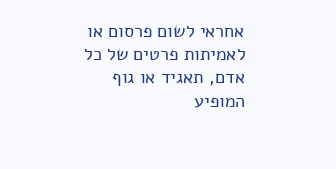אחראי לשום פרסום או לאמיתות פרטים של כל אדם, תאגיד או גוף המופיע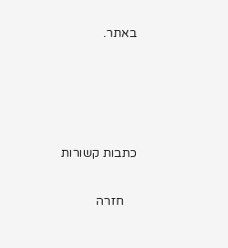באתר.




כתבות קשורות

    חזרה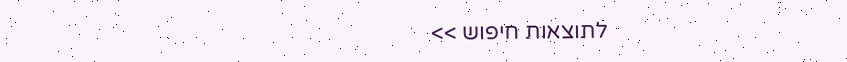לתוצאות חיפוש >>